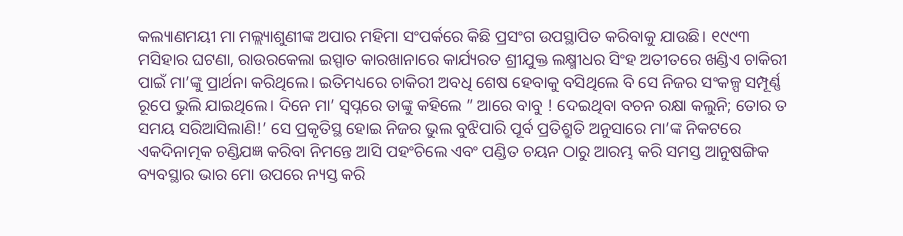କଲ୍ୟାଣମୟୀ ମା ମଲ୍ଲ୍ୟାଶୁଣୀଙ୍କ ଅପାର ମହିମା ସଂପର୍କରେ କିଛି ପ୍ରସଂଗ ଉପସ୍ଥାପିତ କରିବାକୁ ଯାଉଛି। ୧୯୯୩ ମସିହାର ଘଟଣା, ରାଉରକେଲା ଇସ୍ପାତ କାରଖାନାରେ କାର୍ଯ୍ୟରତ ଶ୍ରୀଯୁକ୍ତ ଲକ୍ଷ୍ମୀଧର ସିଂହ ଅତୀତରେ ଖଣ୍ଡିଏ ଚାକିରୀ ପାଇଁ ମା’ଙ୍କୁ ପ୍ରାର୍ଥନା କରିଥିଲେ। ଇତିମଧ୍ୟରେ ଚାକିରୀ ଅବଧି ଶେଷ ହେବାକୁ ବସିଥିଲେ ବି ସେ ନିଜର ସଂକଳ୍ପ ସମ୍ପୂର୍ଣ୍ଣ ରୂପେ ଭୁଲି ଯାଇଥିଲେ। ଦିନେ ମା’ ସ୍ୱପ୍ନରେ ତାଙ୍କୁ କହିଲେ ” ଆରେ ବାବୁ ! ଦେଇଥିବା ବଚନ ରକ୍ଷା କଲୁନି; ତୋର ତ ସମୟ ସରିଆସିଲାଣି!’ ସେ ପ୍ରକୃତିସ୍ଥ ହୋଇ ନିଜର ଭୁଲ ବୁଝିପାରି ପୂର୍ବ ପ୍ରତିଶ୍ରୁତି ଅନୁସାରେ ମା’ଙ୍କ ନିକଟରେ ଏକଦିନାତ୍ମକ ଚଣ୍ଡିଯଜ୍ଞ କରିବା ନିମନ୍ତେ ଆସି ପହଂଚିଲେ ଏବଂ ପଣ୍ଡିତ ଚୟନ ଠାରୁ ଆରମ୍ଭ କରି ସମସ୍ତ ଆନୁଷଙ୍ଗିକ ବ୍ୟବସ୍ଥାର ଭାର ମୋ ଉପରେ ନ୍ୟସ୍ତ କରି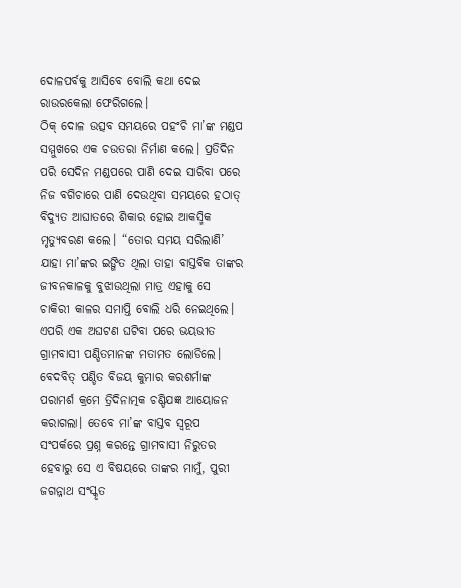ଦୋଳପର୍ବକୁ ଆସିବେ ବୋଲି କଥା ଦେଇ ରାଉରକେଲା ଫେରିଗଲେ।
ଠିକ୍ ଦୋଳ ଉତ୍ସବ ସମୟରେ ପହଂଚି ମା’ଙ୍କ ମଣ୍ଡପ ସମ୍ମୁଖରେ ଏକ ଚଉତରା ନିର୍ମାଣ କଲେ। ପ୍ରତିଦିନ ପରି ସେଦିନ ମଣ୍ଡପରେ ପାଣି ଦେଇ ସାରିବା ପରେ ନିଜ ବଗିଚାରେ ପାଣି ଦେଉଥିବା ସମୟରେ ହଠାତ୍ ବିଦ୍ୟୁତ ଆଘାତରେ ଶିକାର ହୋଇ ଆକସ୍ମିକ ମୃତ୍ୟୁବରଣ କଲେ। “ତୋର ସମୟ ସରିଲାଣି’ ଯାହା ମା’ଙ୍କର ଇଙ୍ଗିତ ଥିଲା ତାହା ବାସ୍ତବିକ ତାଙ୍କର ଜୀବନକାଳକୁ ବୁଝାଉଥିଲା ମାତ୍ର ଏହାକୁ ସେ ଚାକିରୀ କାଳର ସମାପ୍ତି ବୋଲି ଧରି ନେଇଥିଲେ।
ଏପରି ଏକ ଅଘଟଣ ଘଟିବା ପରେ ଭୟଭୀତ ଗ୍ରାମବାସୀ ପଣ୍ଡିତମାନଙ୍କ ମତାମତ ଲୋଡିଲେ। ବେଦବିତ୍ ପଣ୍ଡିତ ବିଜୟ କୁମାର କରଶର୍ମାଙ୍କ ପରାମର୍ଶ କ୍ରମେ ତ୍ରିଦିନାତ୍ମକ ଚଣ୍ଡିଯଜ୍ଞ ଆୟୋଜନ କରାଗଲା। ତେବେ ମା’ଙ୍କ ବାସ୍ତବ ସ୍ୱରୂପ ସଂପର୍କରେ ପ୍ରଶ୍ନ କରନ୍ତେ ଗ୍ରାମବାସୀ ନିରୁତର ହେବାରୁ ସେ ଏ ବିଷୟରେ ତାଙ୍କର ମାମୁଁ, ପୁରୀ ଜଗନ୍ନାଥ ସଂସ୍କୃତ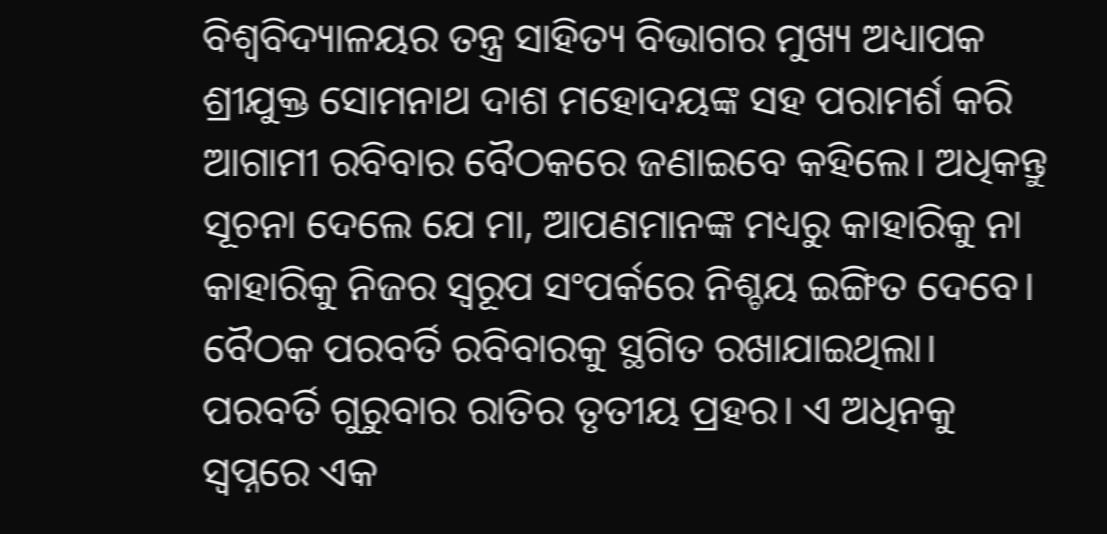ବିଶ୍ୱବିଦ୍ୟାଳୟର ତନ୍ତ୍ର ସାହିତ୍ୟ ବିଭାଗର ମୁଖ୍ୟ ଅଧ୍ୟାପକ ଶ୍ରୀଯୁକ୍ତ ସୋମନାଥ ଦାଶ ମହୋଦୟଙ୍କ ସହ ପରାମର୍ଶ କରି ଆଗାମୀ ରବିବାର ବୈଠକରେ ଜଣାଇବେ କହିଲେ। ଅଧିକନ୍ତୁ ସୂଚନା ଦେଲେ ଯେ ମା, ଆପଣମାନଙ୍କ ମଧ୍ୟରୁ କାହାରିକୁ ନା କାହାରିକୁ ନିଜର ସ୍ୱରୂପ ସଂପର୍କରେ ନିଶ୍ଚୟ ଇଙ୍ଗିତ ଦେବେ। ବୈଠକ ପରବର୍ତି ରବିବାରକୁ ସ୍ଥଗିତ ରଖାଯାଇଥିଲା।
ପରବର୍ତି ଗୁରୁବାର ରାତିର ତୃତୀୟ ପ୍ରହର। ଏ ଅଧିନକୁ ସ୍ୱପ୍ନରେ ଏକ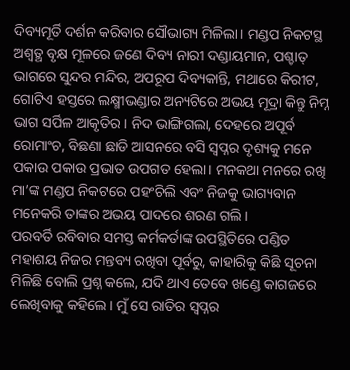ଦିବ୍ୟମୂର୍ତି ଦର୍ଶନ କରିବାର ସୌଭାଗ୍ୟ ମିଳିଲା। ମଣ୍ଡପ ନିକଟସ୍ଥ ଅଶ୍ୱତ୍ଥ ବୃକ୍ଷ ମୂଳରେ ଜଣେ ଦିବ୍ୟ ନାରୀ ଦଣ୍ଡାୟମାନ, ପଶ୍ଚାତ୍ ଭାଗରେ ସୁନ୍ଦର ମନ୍ଦିର, ଅପରୂପ ଦିବ୍ୟକାନ୍ତି, ମଥାରେ କିରୀଟ, ଗୋଟିଏ ହସ୍ତରେ ଲକ୍ଷ୍ମୀଭଣ୍ଡାର ଅନ୍ୟଟିରେ ଅଭୟ ମୂଦ୍ରା କିନ୍ତୁ ନିମ୍ନ ଭାଗ ସର୍ପିଳ ଆକୃତିର। ନିଦ ଭାଙ୍ଗିଗଲା, ଦେହରେ ଅପୂର୍ବ ରୋମାଂଚ, ବିଛଣା ଛାଡି ଆସନରେ ବସି ସ୍ୱପ୍ନର ଦୃଶ୍ୟକୁ ମନେ ପକାଉ ପକାଉ ପ୍ରଭାତ ଉପଗତ ହେଲା। ମନକଥା ମନରେ ରଖି ମା’ଙ୍କ ମଣ୍ଡପ ନିକଟରେ ପହଂଚିଲି ଏବଂ ନିଜକୁ ଭାଗ୍ୟବାନ ମନେକରି ତାଙ୍କର ଅଭୟ ପାଦରେ ଶରଣ ଗଲି।
ପରବର୍ତି ରବିବାର ସମସ୍ତ କର୍ମକର୍ତାଙ୍କ ଉପସ୍ଥିତିରେ ପଣ୍ଡିତ ମହାଶୟ ନିଜର ମନ୍ତବ୍ୟ ରଖିବା ପୂର୍ବରୁ, କାହାରିକୁ କିଛି ସୂଚନା ମିଳିଛି ବୋଲି ପ୍ରଶ୍ନ କଲେ, ଯଦି ଥାଏ ତେବେ ଖଣ୍ଡେ କାଗଜରେ ଲେଖିବାକୁ କହିଲେ। ମୁଁ ସେ ରାତିର ସ୍ୱପ୍ନର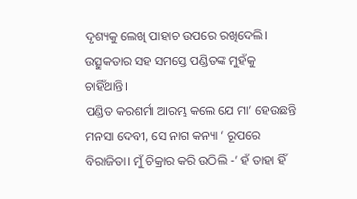ଦୃଶ୍ୟକୁ ଲେଖି ପାହାଚ ଉପରେ ରଖିଦେଲି। ଉତ୍ସୁକତାର ସହ ସମସ୍ତେ ପଣ୍ଡିତଙ୍କ ମୁହଁକୁ ଚାହିଁଥାନ୍ତି।
ପଣ୍ଡିତ କରଶର୍ମା ଆରମ୍ଭ କଲେ ଯେ ମା’ ହେଉଛନ୍ତି ମନସା ଦେବୀ, ସେ ନାଗ କନ୍ୟା ‘ ରୂପରେ ବିରାଜିତା। ମୁଁ ଚିକ୍ରାର କରି ଉଠିଲି -’ ହଁ ତାହା ହିଁ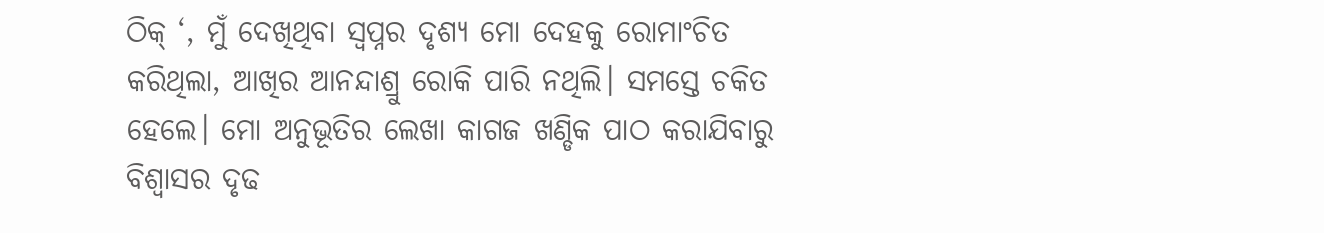ଠିକ୍ ‘, ମୁଁ ଦେଖିଥିବା ସ୍ୱପ୍ନର ଦୃଶ୍ୟ ମୋ ଦେହକୁ ରୋମାଂଚିତ କରିଥିଲା, ଆଖିର ଆନନ୍ଦାଶ୍ରୁ ରୋକି ପାରି ନଥିଲି। ସମସ୍ତେ ଚକିତ ହେଲେ। ମୋ ଅନୁଭୂତିର ଲେଖା କାଗଜ ଖଣ୍ଡିକ ପାଠ କରାଯିବାରୁ ବିଶ୍ୱାସର ଦୃଢ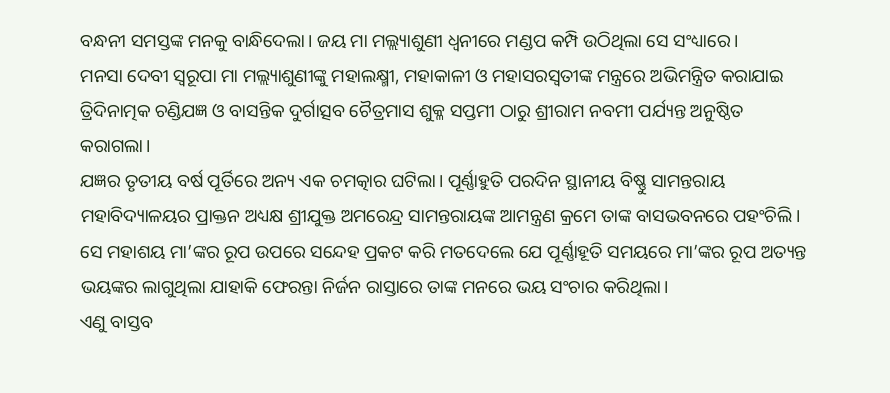ବନ୍ଧନୀ ସମସ୍ତଙ୍କ ମନକୁ ବାନ୍ଧିଦେଲା। ଜୟ ମା ମଲ୍ଲ୍ୟାଶୁଣୀ ଧ୍ୱନୀରେ ମଣ୍ଡପ କମ୍ପି ଉଠିଥିଲା ସେ ସଂଧ୍ୟାରେ।
ମନସା ଦେବୀ ସ୍ୱରୂପା ମା ମଲ୍ଲ୍ୟାଶୁଣୀଙ୍କୁ ମହାଲକ୍ଷ୍ମୀ, ମହାକାଳୀ ଓ ମହାସରସ୍ୱତୀଙ୍କ ମନ୍ତ୍ରରେ ଅଭିମନ୍ତ୍ରିତ କରାଯାଇ ତ୍ରିଦିନାତ୍ମକ ଚଣ୍ଡିଯଜ୍ଞ ଓ ବାସନ୍ତିକ ଦୁର୍ଗାତ୍ସବ ଚୈତ୍ରମାସ ଶୁକ୍ଳ ସପ୍ତମୀ ଠାରୁ ଶ୍ରୀରାମ ନବମୀ ପର୍ଯ୍ୟନ୍ତ ଅନୁଷ୍ଠିତ କରାଗଲା।
ଯଜ୍ଞର ତୃତୀୟ ବର୍ଷ ପୂର୍ତିରେ ଅନ୍ୟ ଏକ ଚମତ୍କାର ଘଟିଲା। ପୂର୍ଣ୍ଣାହୁତି ପରଦିନ ସ୍ଥାନୀୟ ବିଷ୍ଣୁ ସାମନ୍ତରାୟ ମହାବିଦ୍ୟାଳୟର ପ୍ରାକ୍ତନ ଅଧ୍ୟକ୍ଷ ଶ୍ରୀଯୁକ୍ତ ଅମରେନ୍ଦ୍ର ସାମନ୍ତରାୟଙ୍କ ଆମନ୍ତ୍ରଣ କ୍ରମେ ତାଙ୍କ ବାସଭବନରେ ପହଂଚିଲି। ସେ ମହାଶୟ ମା’ଙ୍କର ରୂପ ଉପରେ ସନ୍ଦେହ ପ୍ରକଟ କରି ମତଦେଲେ ଯେ ପୂର୍ଣ୍ଣାହୂତି ସମୟରେ ମା’ଙ୍କର ରୂପ ଅତ୍ୟନ୍ତ ଭୟଙ୍କର ଲାଗୁଥିଲା ଯାହାକି ଫେରନ୍ତା ନିର୍ଜନ ରାସ୍ତାରେ ତାଙ୍କ ମନରେ ଭୟ ସଂଚାର କରିଥିଲା।
ଏଣୁ ବାସ୍ତବ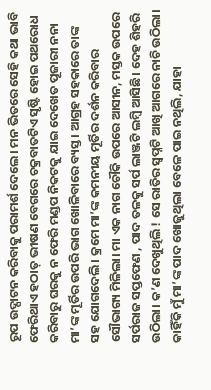ରୂପ ଉଦ୍ଘାଟନ କରିବାକୁ ପରାମର୍ଶ ଦେଲେ। ମନ ଭିତରେ ସେହି କଥା ଭାବି ଫେରିଥାଏ ହଠାତ୍ ଭୀଷଣ ବେଗରେ ଚକ୍ରବାତଟିଏ ସୃଷ୍ଟି ହୋଇ ପଥରୋଧ କରିବାରୁ ଘରକୁ ନ ଫେରି ମଣ୍ଡପ ନିକଟକୁ ଯାଇ ଦେଖେତ ପୂଜାରୀ ନନା ମା’ଙ୍କ ମୂର୍ତିର ଉପରି ଭାଗ ଖୋଳିବାରେ ବ୍ୟସ୍ତ। ଆଗ୍ରହ ସହକାରେ ତାଙ୍କ ସହ ଯୋଗଦେଲି। କ୍ରମେ ମା’ଙ୍କ କମନୀୟ ମୂର୍ତିର ଦର୍ଶନ କରିବାର ସୌଭାଗ୍ୟ ମିଳିଲା। ମା ଏକ ନାଗ ଚୌକି ଉପରେ ଆସୀନ, ମସ୍ତକ ଉପରେ ସର୍ପରାଜ ସପ୍ତଫେଣ , ପାଦ ତଳକୁ ସର୍ପ ଲାଞ୍ଜଟି ଲମ୍ବି ଆସିଛି। ଦେହ ଶିହରି ଉଠିଲା। କ’ଣ ଦେଖୁଥିଲି ! ସେ ରାତିର ସ୍ୱପ୍ନଟି ଆଖି ଆଗରେ ନାଚି ଉଠିଲା। କାହିଁକି ମୁଁ ମା’ଙ୍କ ପାଦ ଖୋଜୁଥିଲା ବେଳେ ପାଇ ନଥିଲି, ଯାହା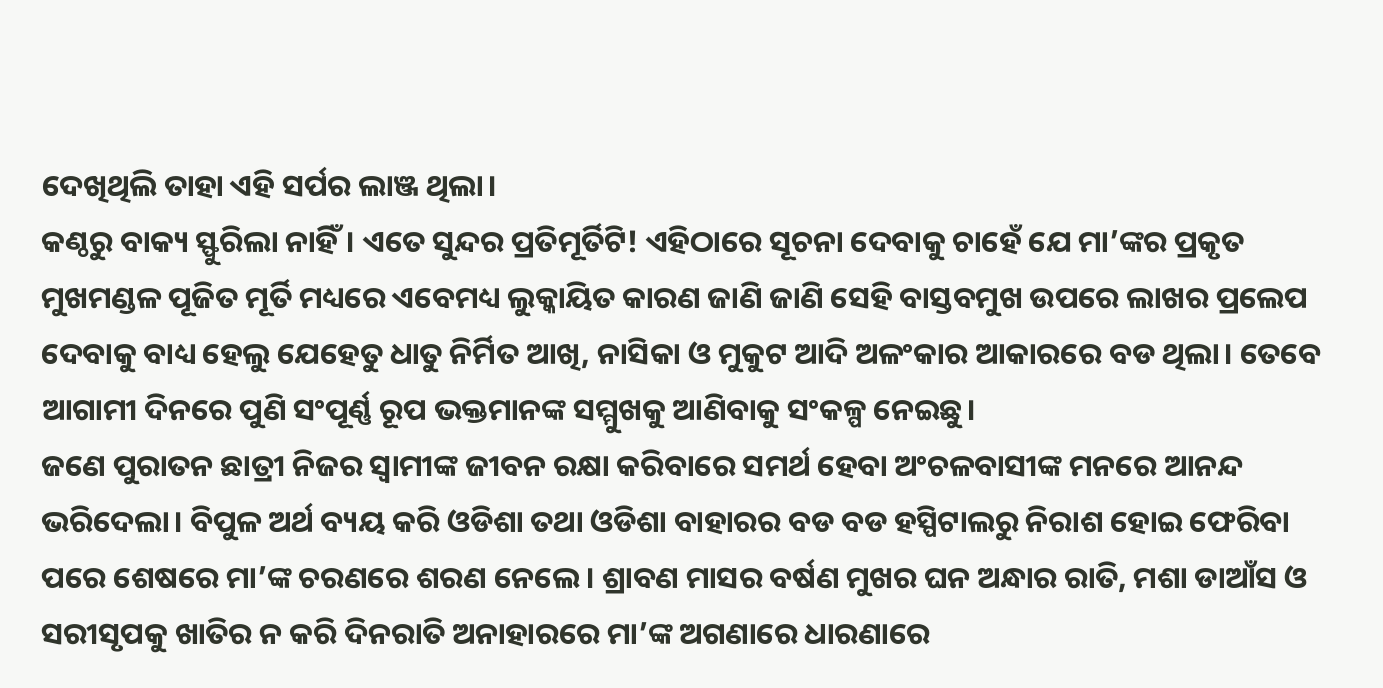ଦେଖିଥିଲି ତାହା ଏହି ସର୍ପର ଲାଞ୍ଜ ଥିଲା।
କଣ୍ଠରୁ ବାକ୍ୟ ସ୍ଫୁରିଲା ନାହିଁ। ଏତେ ସୁନ୍ଦର ପ୍ରତିମୂର୍ତିଟି! ଏହିଠାରେ ସୂଚନା ଦେବାକୁ ଚାହେଁ ଯେ ମା’ଙ୍କର ପ୍ରକୃତ ମୁଖମଣ୍ଡଳ ପୂଜିତ ମୂର୍ତି ମଧ୍ୟରେ ଏବେମଧ୍ୟ ଲୁକ୍କାୟିତ କାରଣ ଜାଣି ଜାଣି ସେହି ବାସ୍ତବମୁଖ ଉପରେ ଲାଖର ପ୍ରଲେପ ଦେବାକୁ ବାଧ୍ୟ ହେଲୁ ଯେହେତୁ ଧାତୁ ନିର୍ମିତ ଆଖି, ନାସିକା ଓ ମୁକୁଟ ଆଦି ଅଳଂକାର ଆକାରରେ ବଡ ଥିଲା। ତେବେ ଆଗାମୀ ଦିନରେ ପୁଣି ସଂପୂର୍ଣ୍ଣ ରୂପ ଭକ୍ତମାନଙ୍କ ସମ୍ମୁଖକୁ ଆଣିବାକୁ ସଂକଳ୍ପ ନେଇଛୁ।
ଜଣେ ପୁରାତନ ଛାତ୍ରୀ ନିଜର ସ୍ୱାମୀଙ୍କ ଜୀବନ ରକ୍ଷା କରିବାରେ ସମର୍ଥ ହେବା ଅଂଚଳବାସୀଙ୍କ ମନରେ ଆନନ୍ଦ ଭରିଦେଲା। ବିପୁଳ ଅର୍ଥ ବ୍ୟୟ କରି ଓଡିଶା ତଥା ଓଡିଶା ବାହାରର ବଡ ବଡ ହସ୍ପିଟାଲରୁ ନିରାଶ ହୋଇ ଫେରିବା ପରେ ଶେଷରେ ମା’ଙ୍କ ଚରଣରେ ଶରଣ ନେଲେ। ଶ୍ରାବଣ ମାସର ବର୍ଷଣ ମୁଖର ଘନ ଅନ୍ଧାର ରାତି, ମଶା ଡାଆଁସ ଓ ସରୀସୃପକୁ ଖାତିର ନ କରି ଦିନରାତି ଅନାହାରରେ ମା’ଙ୍କ ଅଗଣାରେ ଧାରଣାରେ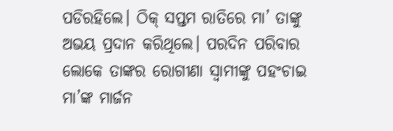ପଡିରହିଲେ। ଠିକ୍ ସପ୍ତମ ରାତିରେ ମା’ ତାଙ୍କୁ ଅଭୟ ପ୍ରଦାନ କରିଥିଲେ। ପରଦିନ ପରିବାର ଲୋକେ ତାଙ୍କର ରୋଗୀଣା ସ୍ୱାମୀଙ୍କୁ ପହଂଚାଇ ମା’ଙ୍କ ମାର୍ଜନ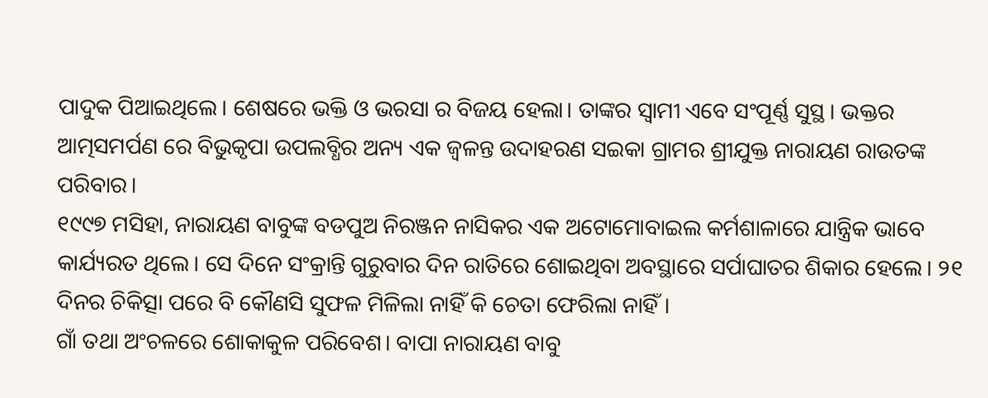ପାଦୁକ ପିଆଇଥିଲେ। ଶେଷରେ ଭକ୍ତି ଓ ଭରସା ର ବିଜୟ ହେଲା। ତାଙ୍କର ସ୍ୱାମୀ ଏବେ ସଂପୂର୍ଣ୍ଣ ସୁସ୍ଥ। ଭକ୍ତର ଆତ୍ମସମର୍ପଣ ରେ ବିଭୁକୃପା ଉପଲବ୍ଧିର ଅନ୍ୟ ଏକ ଜ୍ୱଳନ୍ତ ଉଦାହରଣ ସଇକା ଗ୍ରାମର ଶ୍ରୀଯୁକ୍ତ ନାରାୟଣ ରାଉତଙ୍କ ପରିବାର।
୧୯୯୭ ମସିହା, ନାରାୟଣ ବାବୁଙ୍କ ବଡପୁଅ ନିରଞ୍ଜନ ନାସିକର ଏକ ଅଟୋମୋବାଇଲ କର୍ମଶାଳାରେ ଯାନ୍ତ୍ରିକ ଭାବେ କାର୍ଯ୍ୟରତ ଥିଲେ। ସେ ଦିନେ ସଂକ୍ରାନ୍ତି ଗୁରୁବାର ଦିନ ରାତିରେ ଶୋଇଥିବା ଅବସ୍ଥାରେ ସର୍ପାଘାତର ଶିକାର ହେଲେ। ୨୧ ଦିନର ଚିକିତ୍ସା ପରେ ବି କୌଣସି ସୁଫଳ ମିଳିଲା ନାହିଁ କି ଚେତା ଫେରିଲା ନାହିଁ।
ଗାଁ ତଥା ଅଂଚଳରେ ଶୋକାକୁଳ ପରିବେଶ। ବାପା ନାରାୟଣ ବାବୁ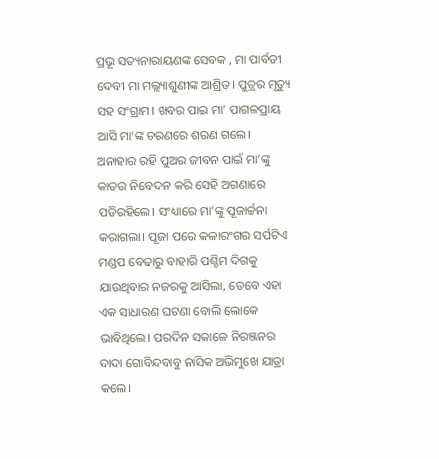ପ୍ରଭୂ ସତ୍ୟନାରାୟଣଙ୍କ ସେବକ , ମା ପାର୍ବତୀ ଦେବୀ ମା ମଲ୍ଲ୍ୟାଶୁଣୀଙ୍କ ଆଶ୍ରିତ। ପୁତ୍ରର ମୃତ୍ୟୁ ସହ ସଂଗ୍ରାମ। ଖବର ପାଇ ମା’ ପାଗଳପ୍ରାୟ ଆସି ମା’ଙ୍କ ଚରଣରେ ଶରଣ ଗଲେ। ଅନାହାର ରହି ପୁଅର ଜୀବନ ପାଇଁ ମା’ଙ୍କୁ କାତର ନିବେଦନ କରି ସେହି ଅଗଣାରେ ପଡିରହିଲେ। ସଂଧ୍ୟାରେ ମା’ଙ୍କୁ ପୂଜାର୍ଚ୍ଚନା କରାଗଲା। ପୂଜା ପରେ କଳାରଂଗର ସର୍ପଟିଏ ମଣ୍ଡପ ବେଢାରୁ ବାହାରି ପଶ୍ଚିମ ଦିଗକୁ ଯାଉଥିବାର ନଜରକୁ ଆସିଲା, ତେବେ ଏହା ଏକ ସାଧାରଣ ଘଟଣା ବୋଲି ଲୋକେ ଭାବିଥିଲେ। ପରଦିନ ସକାଳେ ନିରଞ୍ଜନର ଦାଦା ଗୋବିନ୍ଦବାବୁ ନାସିକ ଅଭିମୁଖେ ଯାତ୍ରା କଲେ।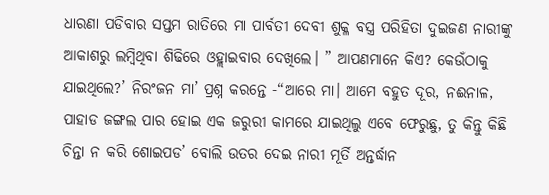ଧାରଣା ପଡିବାର ସପ୍ତମ ରାତିରେ ମା ପାର୍ବତୀ ଦେବୀ ଶୁକ୍ଳ ବସ୍ତ୍ର ପରିହିତା ଦୁଇଜଣ ନାରୀଙ୍କୁ ଆକାଶରୁ ଲମ୍ବିଥିବା ଶିଢିରେ ଓହ୍ଲାଇବାର ଦେଖିଲେ। ” ଆପଣମାନେ କିଏ? କେଉଁଠାକୁ ଯାଇଥିଲେ?’ ନିରଂଜନ ମା’ ପ୍ରଶ୍ନ କରନ୍ତେ -“ଆରେ ମା। ଆମେ ବହୁତ ଦୂର, ନଈନାଳ, ପାହାଡ ଜଙ୍ଗଲ ପାର ହୋଇ ଏକ ଜରୁରୀ କାମରେ ଯାଇଥିଲୁ ଏବେ ଫେରୁଛୁ, ତୁ କିନ୍ତୁ କିଛି ଚିନ୍ତା ନ କରି ଶୋଇପଡ’ ବୋଲି ଉତର ଦେଇ ନାରୀ ମୂର୍ତି ଅନ୍ତର୍ଦ୍ଧାନ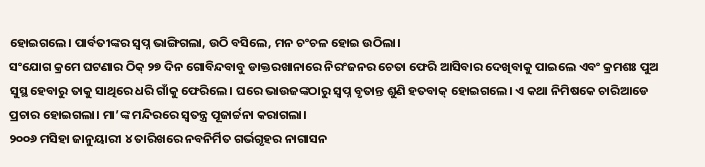ହୋଇଗଲେ। ପାର୍ବତୀଙ୍କର ସ୍ୱପ୍ନ ଭାଙ୍ଗିଗଲା, ଉଠି ବସିଲେ, ମନ ଚଂଚଳ ହୋଇ ଉଠିଲା।
ସଂଯୋଗ କ୍ରମେ ଘଟଣାର ଠିକ୍ ୨୭ ଦିନ ଗୋବିନ୍ଦବାବୁ ଡାକ୍ତରଖାନାରେ ନିରଂଜନର ଚେତା ଫେରି ଆସିବାର ଦେଖିବାକୁ ପାଇଲେ ଏବଂ କ୍ରମଶଃ ପୁଅ ସୁସ୍ଥ ହେବାରୁ ତାକୁ ସାଥିରେ ଧରି ଗାଁକୁ ଫେରିଲେ। ଘରେ ଭାଉଜଙ୍କଠାରୁ ସ୍ୱପ୍ନ ବୃତାନ୍ତ ଶୁଣି ହତବାକ୍ ହୋଇଗଲେ। ଏ କଥା ନିମିଷକେ ଚାରିଆଡେ ପ୍ରଚାର ହୋଇଗଲା। ମା’ଙ୍କ ମନ୍ଦିରରେ ସ୍ୱତନ୍ତ୍ର ପୂଜାର୍ଚ୍ଚନା କରାଗଲା।
୨୦୦୬ ମସିହା ଜାନୁୟାରୀ ୪ ତାରିଖରେ ନବନିର୍ମିତ ଗର୍ଭଗୃହର ନାଗାସନ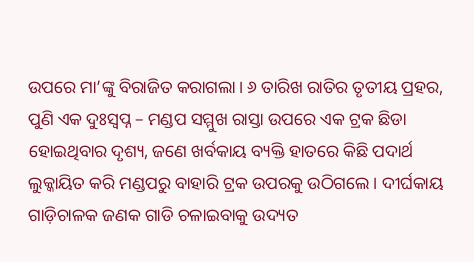ଉପରେ ମା’ଙ୍କୁ ବିରାଜିତ କରାଗଲା। ୬ ତାରିଖ ରାତିର ତୃତୀୟ ପ୍ରହର, ପୁଣି ଏକ ଦୁଃସ୍ୱପ୍ନ – ମଣ୍ଡପ ସମ୍ମୁଖ ରାସ୍ତା ଉପରେ ଏକ ଟ୍ରକ ଛିଡା ହୋଇଥିବାର ଦୃଶ୍ୟ, ଜଣେ ଖର୍ବକାୟ ବ୍ୟକ୍ତି ହାତରେ କିଛି ପଦାର୍ଥ ଲୁକ୍କାୟିତ କରି ମଣ୍ଡପରୁ ବାହାରି ଟ୍ରକ ଉପରକୁ ଉଠିଗଲେ। ଦୀର୍ଘକାୟ ଗାଡ଼ିଚାଳକ ଜଣକ ଗାଡି ଚଳାଇବାକୁ ଉଦ୍ୟତ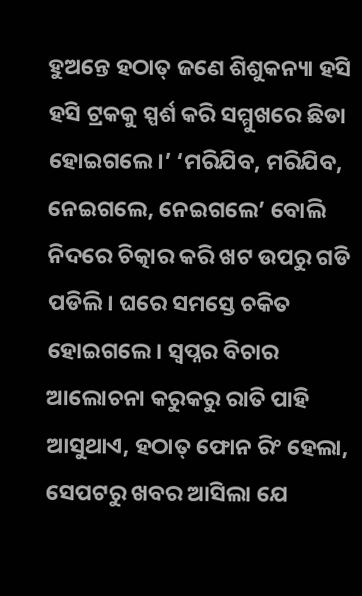ହୁଅନ୍ତେ ହଠାତ୍ ଜଣେ ଶିଶୁକନ୍ୟା ହସି ହସି ଟ୍ରକକୁ ସ୍ପର୍ଶ କରି ସମ୍ମୁଖରେ ଛିଡା ହୋଇଗଲେ।’ ‘ମରିଯିବ, ମରିଯିବ, ନେଇଗଲେ, ନେଇଗଲେ’ ବୋଲି ନିଦରେ ଚିତ୍କାର କରି ଖଟ ଉପରୁ ଗଡି ପଡିଲି। ଘରେ ସମସ୍ତେ ଚକିତ ହୋଇଗଲେ। ସ୍ୱପ୍ନର ବିଚାର ଆଲୋଚନା କରୁକରୁ ରାତି ପାହି ଆସୁଥାଏ, ହଠାତ୍ ଫୋନ ରିଂ ହେଲା, ସେପଟରୁ ଖବର ଆସିଲା ଯେ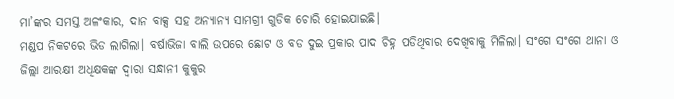ମା’ଙ୍କର ସମସ୍ତ ଅଳଂକାର, ଦାନ ବାକ୍ସ ସହ ଅନ୍ୟାନ୍ୟ ସାମଗ୍ରୀ ଗୁଡିକ ଚୋରି ହୋଇଯାଇଛି।
ମଣ୍ଡପ ନିକଟରେ ଭିଡ ଲାଗିଲା। ବର୍ଷାଭିଜା ବାଲି ଉପରେ ଛୋଟ ଓ ବଡ ଦୁଇ ପ୍ରକାର ପାଦ ଚିହ୍ନ ପଡିଥିବାର ଦେଖିବାକୁ ମିଳିଲା। ସଂଗେ ସଂଗେ ଥାନା ଓ ଜିଲ୍ଲା ଆରକ୍ଷୀ ଅଧିକ୍ଷକଙ୍କ ଦ୍ୱାରା ସନ୍ଧାନୀ କୁକୁର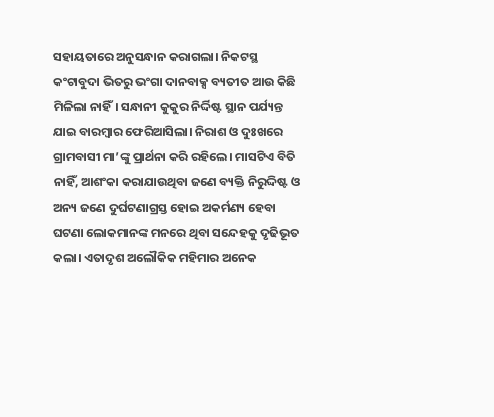ସହାୟତାରେ ଅନୁସନ୍ଧାନ କରାଗଲା। ନିକଟସ୍ଥ କଂଟାବୁଦା ଭିତରୁ ଭଂଗା ଦାନବାକ୍ସ ବ୍ୟତୀତ ଆଉ କିଛି ମିଳିଲା ନାହିଁ। ସନ୍ଧାନୀ କୁକୁର ନିର୍ଦ୍ଦିଷ୍ଟ ସ୍ଥାନ ପର୍ଯ୍ୟନ୍ତ ଯାଇ ବାରମ୍ବାର ଫେରିଆସିଲା। ନିରାଶ ଓ ଦୁଃଖରେ ଗ୍ରାମବାସୀ ମା’ଙ୍କୁ ପ୍ରାର୍ଥନା କରି ରହିଲେ। ମାସଟିଏ ବିତି ନାହିଁ, ଆଶଂକା କରାଯାଉଥିବା ଜଣେ ବ୍ୟକ୍ତି ନିରୁଦ୍ଦିଷ୍ଟ ଓ ଅନ୍ୟ ଜଣେ ଦୁର୍ଘଟଣାଗ୍ରସ୍ତ ହୋଇ ଅକର୍ମଣ୍ୟ ହେବା ଘଟଣା ଲୋକମାନଙ୍କ ମନରେ ଥିବା ସନ୍ଦେହକୁ ଦୃଢିଭୂତ କଲା। ଏତାଦୃଶ ଅଲୌକିକ ମହିମାର ଅନେକ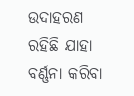ଉଦାହରଣ ରହିଛି ଯାହା ବର୍ଣ୍ଣନା କରିବା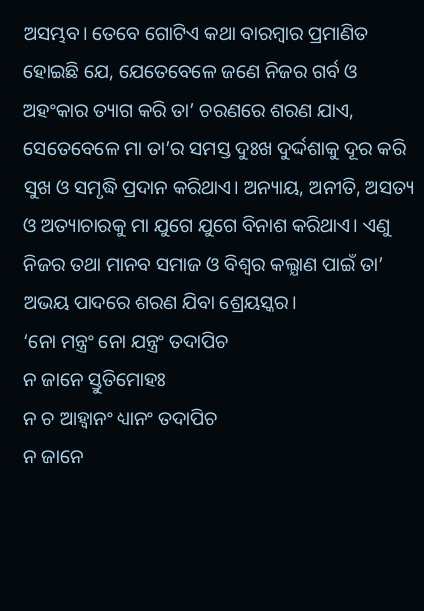ଅସମ୍ଭବ। ତେବେ ଗୋଟିଏ କଥା ବାରମ୍ବାର ପ୍ରମାଣିତ ହୋଇଛି ଯେ, ଯେତେବେଳେ ଜଣେ ନିଜର ଗର୍ବ ଓ ଅହଂକାର ତ୍ୟାଗ କରି ତା’ ଚରଣରେ ଶରଣ ଯାଏ, ସେତେବେଳେ ମା ତା’ର ସମସ୍ତ ଦୁଃଖ ଦୁର୍ଦ୍ଦଶାକୁ ଦୂର କରି ସୁଖ ଓ ସମୃଦ୍ଧି ପ୍ରଦାନ କରିଥାଏ। ଅନ୍ୟାୟ, ଅନୀତି, ଅସତ୍ୟ ଓ ଅତ୍ୟାଚାରକୁ ମା ଯୁଗେ ଯୁଗେ ବିନାଶ କରିଥାଏ। ଏଣୁ ନିଜର ତଥା ମାନବ ସମାଜ ଓ ବିଶ୍ୱର କଲ୍ଯାଣ ପାଇଁ ତା’ ଅଭୟ ପାଦରେ ଶରଣ ଯିବା ଶ୍ରେୟସ୍କର।
‘ନୋ ମନ୍ତ୍ରଂ ନୋ ଯନ୍ତ୍ରଂ ତଦାପିଚ
ନ ଜାନେ ସ୍ତୁତିମୋହଃ
ନ ଚ ଆହ୍ୱାନଂ ଧ୍ୟାନଂ ତଦାପିଚ
ନ ଜାନେ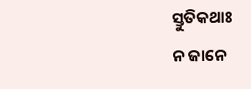ସ୍ତୁତିକଥାଃ
ନ ଜାନେ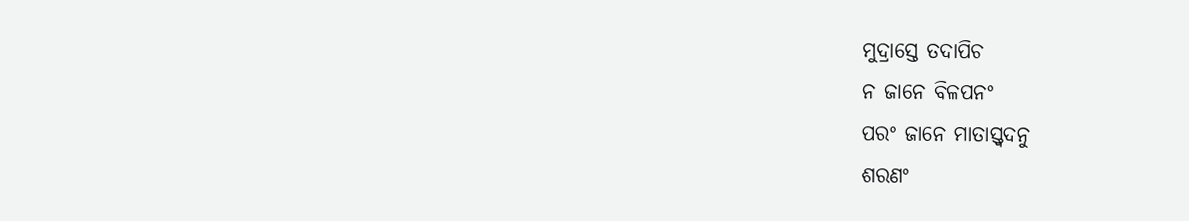ମୁଦ୍ରାସ୍ତେ ତଦାପିଚ
ନ ଜାନେ ବିଳପନଂ
ପରଂ ଜାନେ ମାତାସ୍ତ୍ୱଦନୁ
ଶରଣଂ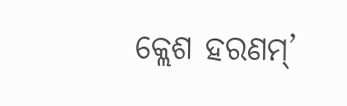କ୍ଲେଶ ହରଣମ୍’